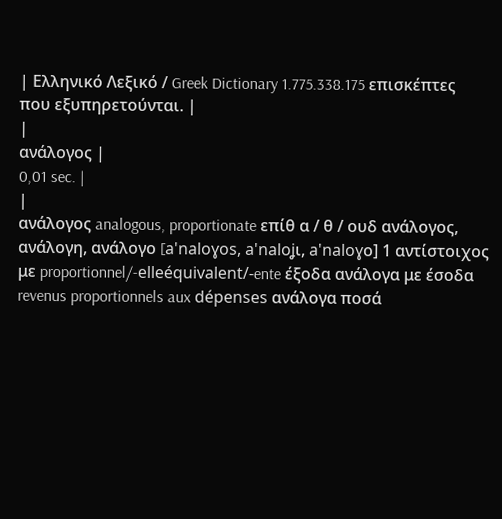| Ελληνικό Λεξικό / Greek Dictionary 1.775.338.175 επισκέπτες που εξυπηρετούνται. |
|
ανάλογος |
0,01 sec. |
|
ανάλογος analogous, proportionate επίθ α / θ / ουδ ανάλογος, ανάλογη, ανάλογο [a'naloɣos, a'naloʝι, a'naloɣο] 1 αντίστοιχος με proportionnel/-elleéquivalent/-ente έξοδα ανάλογα με έσοδα revenus proportionnels aux dépenses ανάλογα ποσά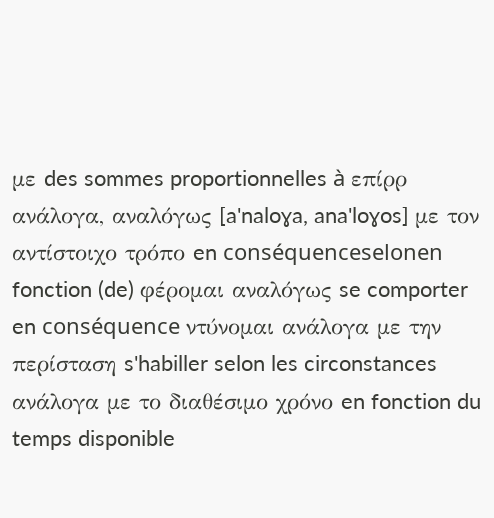με des sommes proportionnelles à επίρρ ανάλογα, αναλόγως [a'naloɣa, ana'loɣos] με τον αντίστοιχο τρόπο en conséquenceselonen fonction (de) φέρομαι αναλόγως se comporter en conséquence ντύνομαι ανάλογα με την περίσταση s'habiller selon les circonstances ανάλογα με το διαθέσιμο χρόνο en fonction du temps disponible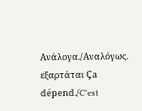Ανάλογα./Αναλόγως. εξαρτάται Ça dépend./C'est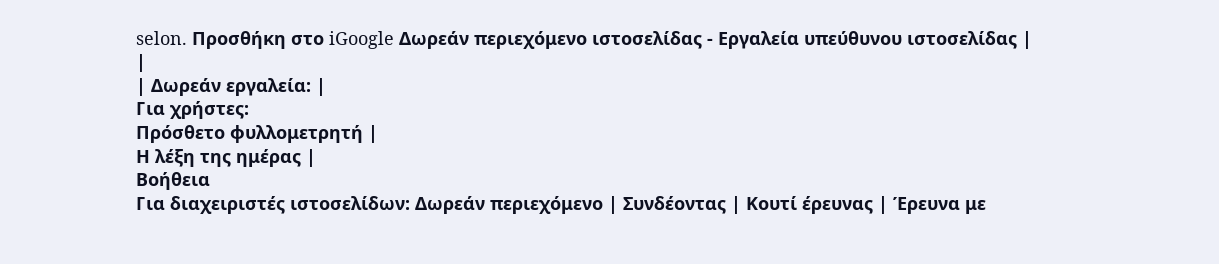selon. Προσθήκη στο iGoogle Δωρεάν περιεχόμενο ιστοσελίδας - Εργαλεία υπεύθυνου ιστοσελίδας |
|
| Δωρεάν εργαλεία: |
Για χρήστες:
Πρόσθετο φυλλομετρητή |
Η λέξη της ημέρας |
Βοήθεια
Για διαχειριστές ιστοσελίδων: Δωρεάν περιεχόμενο | Συνδέοντας | Κουτί έρευνας | Έρευνα με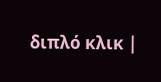διπλό κλικ |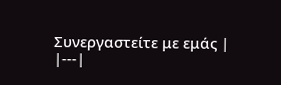Συνεργαστείτε με εμάς |
|---|